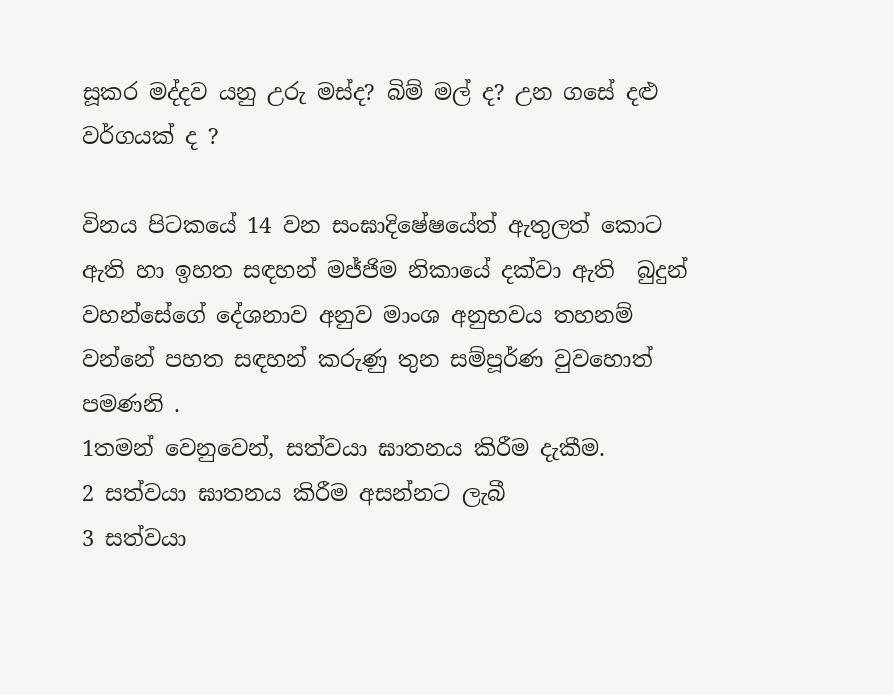සූකර මද්දව යනු උරු මස්ද? බිම් මල් ද? උන ගසේ දළු වර්ගයක් ද ?

විනය පිටකයේ 14 වන සංඝාදිෂේෂයේත් ඇතුලත් කොට ඇති හා ඉහත සඳහන් මජ්ජිම නිකායේ දක්වා ඇති  බුදුන් වහන්සේගේ දේශනාව අනුව මාංශ අනුභවය තහනම් වන්නේ පහත සඳහන් කරුණු තුන සම්පූර්ණ වුවහොත් පමණනි .
1තමන් වෙනුවෙන්, සත්වයා ඝාතනය කිරීම දැකීම.
2 සත්වයා ඝාතනය කිරීම අසන්නට ලැබී
3 සත්වයා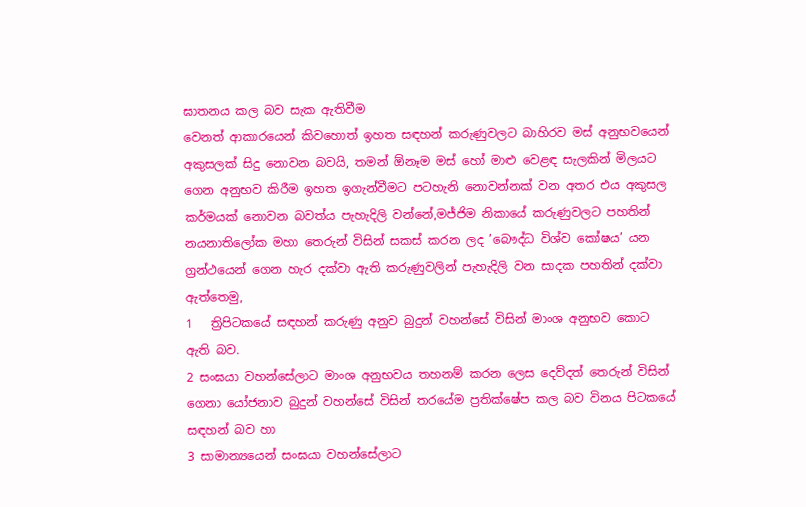ඝාතනය කල බව සැක ඇතිවීම
වෙනත් ආකාරයෙන් කිවහොත් ඉහත සඳහන් කරුණුවලට බාහිරව මස් අනුභවයෙන් අකුසලක් සිදු නොවන බවයි, තමන් ඕනෑම මස් හෝ මාළු වෙළඳ සැලකින් මිලයට ගෙන අනුභව කිරීම ඉහත ඉගැන්වීමට පටහැනි නොවන්නක් වන අතර එය අකුසල කර්මයක් නොවන බවත්ය පැහැදිලි වන්නේ,මජ්ජිම නිකායේ කරුණුවලට පහතින් නයනාතිලෝක මහා තෙරුන් විසින් සකස් කරන ලද ’බෞද්ධ විශ්ව කෝෂය’ යන ග්‍රන්ථයෙන් ගෙන හැර දක්වා ඇති කරුණුවලින් පැහැදිලි වන සාදක පහතින් දක්වා ඇත්තෙමු,
1   ත්‍රිපිටකයේ සඳහන් කරුණු අනුව බුදුන් වහන්සේ විසින් මාංශ අනුභව කොට ඇති බව.
2 සංඝයා වහන්සේලාට මාංශ අනුභවය තහනම් කරන ලෙස දෙව්දත් තෙරුන් විසින් ගෙනා යෝජනාව බුදුන් වහන්සේ විසින් තරයේම ප්‍රතික්ෂේප කල බව විනය පිටකයේ සඳහන් බව හා
3 සාමාන්‍යයෙන් සංඝයා වහන්සේලාට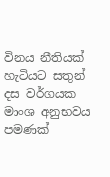විනය නීතියක් හැටියට සතුන් දස වර්ගයක මාංශ අනුභවය පමණක්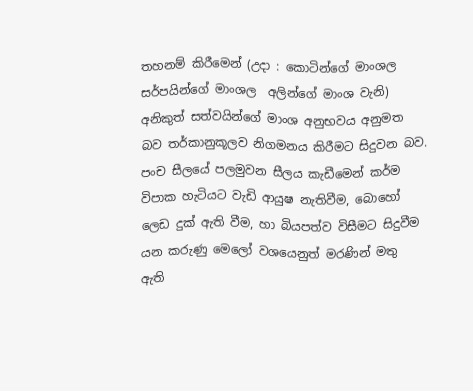තහනම් කිරීමෙන් (උදා : කොටින්ගේ මාංශල  සර්පයින්ගේ මාංශල  අලින්ගේ මාංශ වැනි) අනිකුත් සත්වයින්ගේ මාංශ අනුභවය අනුමත බව තර්කානුකූලව නිගමනය කිරීමට සිදුවන බව.
පංච සීලයේ පලමුවන සීලය කැඩීමෙන් කර්ම විපාක හැටියට වැඩි ආයුෂ නැතිවීම, බොහෝ ලෙඩ දුක් ඇති වීම, හා බියපත්ව විසීමට සිදුවීම යන කරුණු මෙලෝ වශයෙනුත් මරණින් මතු ඇති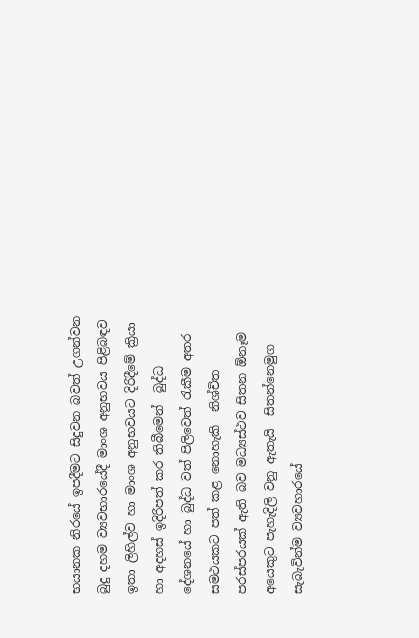භයානක නිරයේ ඉපදීමට සිදුවන බවත් උගන්වන බුදු දහම ව්‍යවභාරයේදී මාංශ අනුභවය පිළිබඳව ඉතා ලිහිල්ව හා මාංශ අනුභවයට දිරිදීමේ ක්‍රියා හා අදහස් ඉදිරිපත් කර තිබීමෙන්  බුද්ධ දේශනයේ හා බුද්ධ වත් පිලිවෙත් රැකීම අතර සමථයකට පත් කළ නොහැකි  නිශ්චිත පරස්පරයක් ඇති බව මධ්‍යස්ථව සිතන ඕනෑම අයෙකුට පැහැදිලි වනු ඇතැයි  සිතන්නෙමුග  සැබැවින්ම ව්‍යවහාරයේ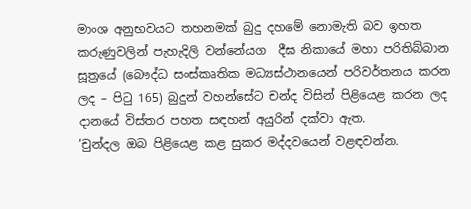මාංශ අනුභවයට තහනමක් බුදු දහමේ නොමැති බව ඉහත කරුණුවලින් පැහැදිලි වන්නේයග  දීඝ නිකායේ මහා පරිතිබ්බාන සූත්‍රයේ (බෞද්ධ සංස්කෘතික මධ්‍යස්ථානයෙන් පරිවර්තනය කරන ලද – පිටු 165) බුදුන් වහන්සේට චන්ද විසින් පිළියෙළ කරන ලද දානයේ විස්තර පහත සඳහන් අයුරින් දක්වා ඇත.
’චුන්දල ඔබ පිළියෙළ කළ සුකර මද්දවයෙන් වළඳවන්න.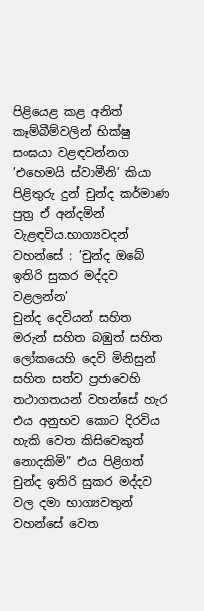පිළියෙළ කළ අනිත් කෑම්බීම්වලින් භික්ෂු සංඝයා වළඳවන්නග ’එහෙමයි ස්වාමීනි’ කියා පිළිතුරු දුන් චුන්ද කර්මාණ පුත්‍ර ඒ අන්දමින් වැළඳවිය.භාග්‍යවදන් වහන්සේ : ’චුන්ද ඔබේ ඉතිරි සුකර මද්දව වළලන්න’
චුන්ද දෙවියන් සහිත මරුන් සහිත බඹුත් සහිත ලෝකයෙහි දෙවි මිනිසුන් සහිත සත්ව ප්‍රජාවෙහි තථාගතයන් වහන්සේ හැර එය අනුභව කොට දිරවිය හැකි වෙත කිසිවෙකුත් නොදකිමි” එය පිළිගත්  චුන්ද ඉතිරි සුකර මද්දව වල දමා භාග්‍යවතුන් වහන්සේ වෙත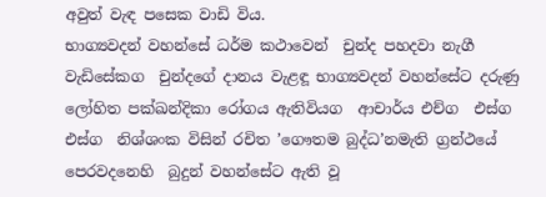අවුත් වැඳ පසෙක වාඩි විය.
භාග්‍යවදන් වහන්සේ ධර්ම කථාවෙන්  චුන්ද පහදවා නැගී වැඩිසේකග  චුන්දගේ දානය වැළඳූ භාග්‍යවදන් වහන්සේට දරුණු ලෝහිත පක්ඛන්දිකා රෝගය ඇතිවියග  ආචාර්ය එච්ග  එස්ග  එස්ග  නිශ්ශංක විසින් රචිත ’ගෞතම බුද්ධ’නමැති ග්‍රන්ථයේ පෙරවදනෙහි  බුදුන් වහන්සේට ඇති වූ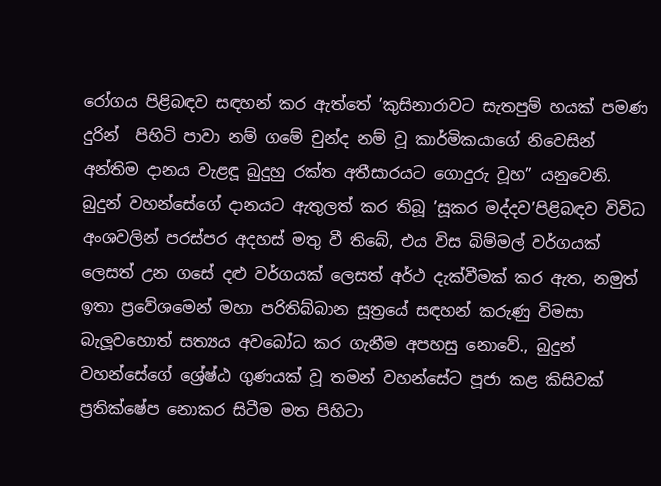රෝගය පිළිබඳව සඳහන් කර ඇත්තේ ’කුසිනාරාවට සැතපුම් හයක් පමණ දුරින්  පිහිටි පාවා නම් ගමේ චුන්ද නම් වූ කාර්මිකයාගේ නිවෙසින් අන්තිම දානය වැළඳූ බුදුහු රක්ත අතීසාරයට ගොදුරු වූහ” යනුවෙනි.
බුදුන් වහන්සේගේ දානයට ඇතුලත් කර තිබූ ’සූකර මද්දව’පිළිබඳව විවිධ අංශවලින් පරස්පර අදහස් මතු වී තිබේ, එය විස බිම්මල් වර්ගයක් ලෙසත් උන ගසේ දළු වර්ගයක් ලෙසත් අර්ථ දැක්වීමක් කර ඇත, නමුත් ඉතා ප්‍රවේශමෙන් මහා පරිතිබ්බාන සූත්‍රයේ සඳහන් කරුණු විමසා බැලූවහොත් සත්‍යය අවබෝධ කර ගැනීම අපහසු නොවේ., බුදුන් වහන්සේගේ ශ්‍රේෂ්ඨ ගුණයක් වූ තමන් වහන්සේට පූජා කළ කිසිවක් ප්‍රතික්ෂේප නොකර සිටීම මත පිහිටා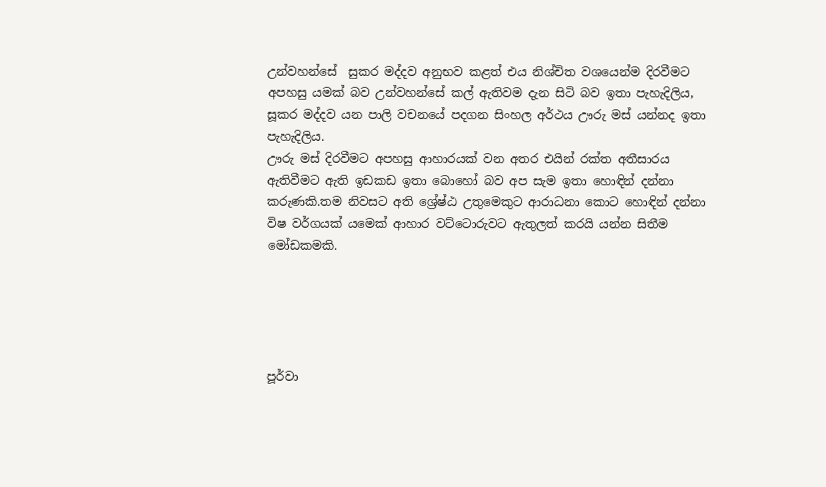උන්වහන්සේ  සුකර මද්දව අනුභව කළත් එය නිශ්චිත වශයෙන්ම දිරවීමට අපහසු යමක් බව උන්වහන්සේ කල් ඇතිවම දැන සිටි බව ඉතා පැහැදිලිය, සූකර මද්දව යන පාලි වචනයේ පදගන සිංහල අර්ථය ඌරු මස් යන්නද ඉතා පැහැදිලිය.
ඌරු මස් දිරවීමට අපහසු ආහාරයක් වන අතර එයින් රක්ත අතීසාරය ඇතිවීමට ඇති ඉඩකඩ ඉතා බොහෝ බව අප සැම ඉතා හොඳින් දන්නා කරුණකි.තම නිවසට අති ශ්‍රේෂ්ඨ උතුමෙකුට ආරාධනා කොට හොඳින් දන්නා විෂ වර්ගයක් යමෙක් ආහාර වට්ටොරුවට ඇතුලත් කරයි යන්න සිතීම මෝඩකමකි.





පූර්වා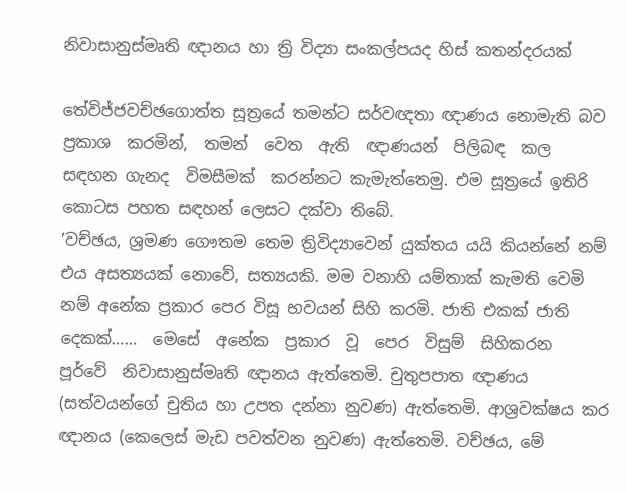නිවාසානුස්මෘති ඥානය හා ත්‍රි විද්‍යා සංකල්පයද හිස් කතන්දරයක්

තේවිජ්ජවච්ඡගොත්ත සූත්‍රයේ තමන්ට සර්වඥතා ඥාණය නොමැති බව ප්‍රකාශ  කරමින්,  තමන්  වෙත  ඇති  ඥාණයන්  පිලිබඳ  කල  සඳහන ගැනද  විමසීමක්  කරන්නට කැමැත්තෙමු. එම සූත්‍රයේ ඉතිරි කොටස පහත සඳහන් ලෙසට දක්වා තිබේ.
’වච්ඡය, ශ්‍රමණ ගෞතම තෙම ත්‍රිවිද්‍යාවෙන් යුක්තය යයි කියන්නේ නම් එය අසත්‍යයක් නොවේ, සත්‍යයකි. මම වනාහි යම්තාක් කැමති වෙමි නම් අනේක ප්‍රකාර පෙර විසූ භවයන් සිහි කරමි. ජාති එකක් ජාති  දෙකක්……  මෙසේ  අනේක  ප්‍රකාර  වූ  පෙර  විසුම්  සිහිකරන  පූර්වේ  නිවාසානුස්මෘති ඥානය ඇත්තෙමි. චුතුපපාත ඥාණය (සත්වයන්ගේ චුතිය හා උපත දන්නා නුවණ) ඇත්තෙමි. ආශ්‍රවක්ෂය කර ඥානය (කෙලෙස් මැඩ පවත්වන නුවණ) ඇත්තෙමි. වච්ඡය, මේ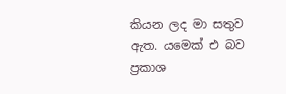කියන ලද මා සතුව ඇත. යමෙක් එ බව ප්‍රකාශ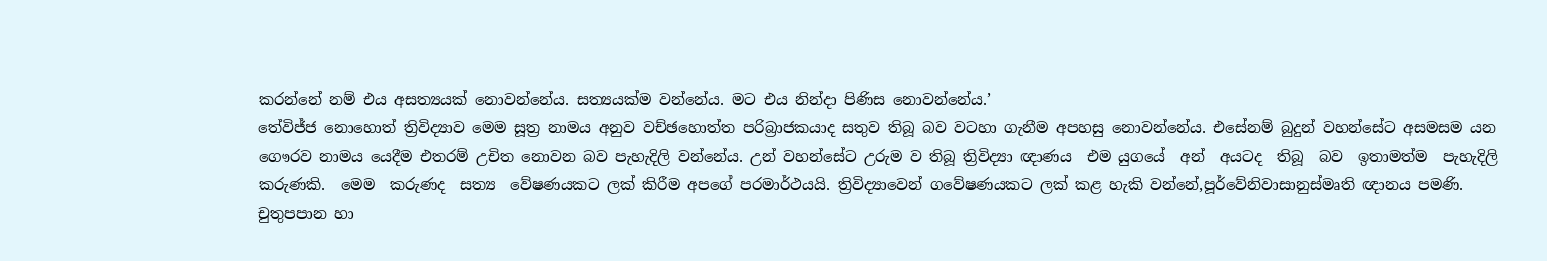කරන්නේ නම් එය අසත්‍යයක් නොවන්නේය. සත්‍යයක්ම වන්නේය. මට එය නින්දා පිණිස නොවන්නේය.’
තේවිජ්ජ නොහොත් ත්‍රිවිද්‍යාව මෙම සූත්‍ර නාමය අනුව වච්ඡහොත්ත පරිබ්‍රාජකයාද සතුව තිබූ බව වටහා ගැනීම අපහසු නොවන්නේය. එසේනම් බුදුන් වහන්සේට අසමසම යන ගෞරව නාමය යෙදීම එතරම් උචිත නොවන බව පැහැදිලි වන්නේය. උන් වහන්සේට උරුම ව තිබූ ත්‍රිවිද්‍යා ඥාණය  එම යුගයේ  අන්  අයටද  තිබූ  බව  ඉතාමත්ම  පැහැදිලි  කරුණකි.  මෙම  කරුණද  සත්‍ය  වේෂණයකට ලක් කිරීම අපගේ පරමාර්ථයයි. ත්‍රිවිද්‍යාවෙන් ගවේෂණයකට ලක් කළ හැකි වන්නේ,පූර්වේනිවාසානුස්මෘති ඥානය පමණි. චුතුපපාන හා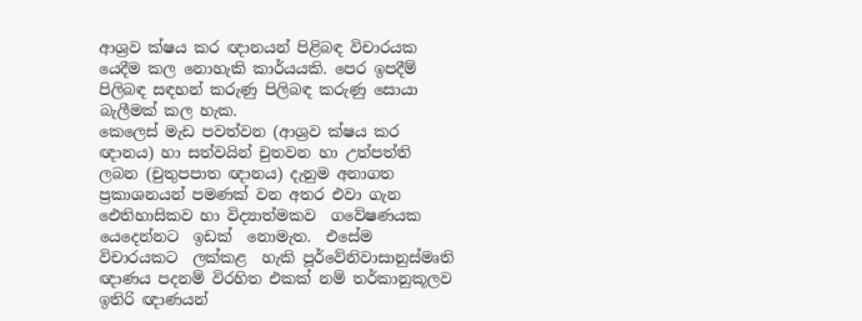ආශ්‍රව ක්ෂය කර ඥානයන් පිළිබඳ විචාරයක යෙදීම කල නොහැකි කාර්යයකි. පෙර ඉපදීම් පිලිබඳ සඳහන් කරුණු පිලිබඳ කරුණු සොයා බැලීමක් කල හැක.
කෙලෙස් මැඩ පවත්වන (ආශ්‍රව ක්ෂය කර ඥානය) හා සත්වයින් චුතවන හා උත්පත්ති ලබන (චුතුපපාත ඥානය) දැනුම අනාගත ප්‍රකාශනයන් පමණක් වන අතර එවා ගැන ඓතිහාසිකව හා විද්‍යාත්මකව  ගවේෂණයක  යෙදෙන්නට  ඉඩක්  නොමැත.  එසේම විචාරයකට  ලක්කළ  හැකි පූර්වේනිවාසානුස්මෘති ඥාණය පදනම් විරහිත එකක් නම් තර්කානුකූලව ඉතිරි ඥාණයන්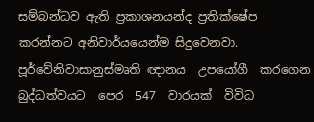සම්බන්ධව ඇති ප්‍රකාශනයන්ද ප්‍රතික්ෂේප කරන්නට අනිවාර්යයෙන්ම සිදුවෙනවා.
පූර්වේනිවාසානුස්මෘති ඥානය  උපයෝගී  කරගෙන  බුද්ධත්වයට  පෙර  547  වාරයක්  විවිධ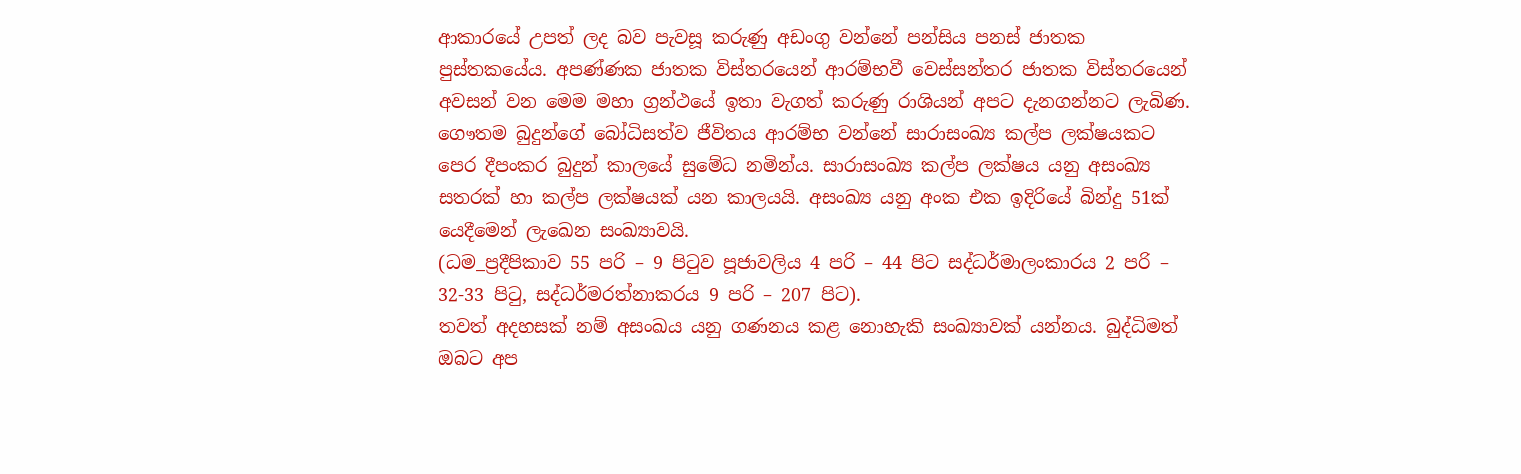ආකාරයේ උපත් ලද බව පැවසූ කරුණු අඩංගු වන්නේ පන්සිය පනස් ජාතක පුස්තකයේය. අපණ්ණක ජාතක විස්තරයෙන් ආරම්භවී වෙස්සන්තර ජාතක විස්තරයෙන් අවසන් වන මෙම මහා ග්‍රන්ථයේ ඉතා වැගත් කරුණු රාශියන් අපට දැනගන්නට ලැබිණ. ගෞතම බුදුන්ගේ බෝධිසත්ව ජීවිතය ආරම්භ වන්නේ සාරාසංඛ්‍ය කල්ප ලක්ෂයකට පෙර දීපංකර බුදුන් කාලයේ සුමේධ නමින්ය. සාරාසංඛ්‍ය කල්ප ලක්ෂය යනු අසංඛ්‍ය සතරක් හා කල්ප ලක්ෂයක් යන කාලයයි. අසංඛ්‍ය යනු අංක එක ඉදිරියේ බින්දු 51ක් යෙදීමෙන් ලැඛෙන සංඛ්‍යාවයි.
(ධම_ප්‍රදීපිකාව 55 පරි – 9 පිටුව පූජාවලිය 4 පරි – 44 පිට සද්ධර්මාලංකාරය 2 පරි – 32-33 පිටු, සද්ධර්මරත්නාකරය 9 පරි – 207 පිට).
තවත් අදහසක් නම් අසංඛය යනු ගණනය කළ නොහැකි සංඛ්‍යාවක් යන්නය. බුද්ධිමත් ඔබට අප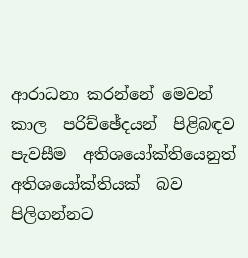ආරාධනා කරන්නේ මෙවන් කාල  පරිච්ඡේදයන්  පිළිබඳව  පැවසීම  අතිශයෝක්තියෙනුත්  අතිශයෝක්තියක්  බව  පිලිගන්නට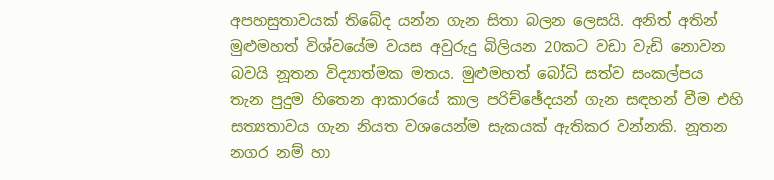අපහසුතාවයක් තිබේද යන්න ගැන සිතා බලන ලෙසයි. අනිත් අතින් මුළුමහත් විශ්වයේම වයස අවුරුදු බිලියන 20කට වඩා වැඩි නොවන බවයි නූතන විද්‍යාත්මක මතය. මුළුමහත් බෝධි සත්ව සංකල්පය  තැන පුදුම හිතෙන ආකාරයේ කාල පරිච්ඡේදයන් ගැන සඳහන් වීම එහි සත්‍යතාවය ගැන නියත වශයෙන්ම සැකයක් ඇතිකර වන්නකි. නූතන නගර නම් හා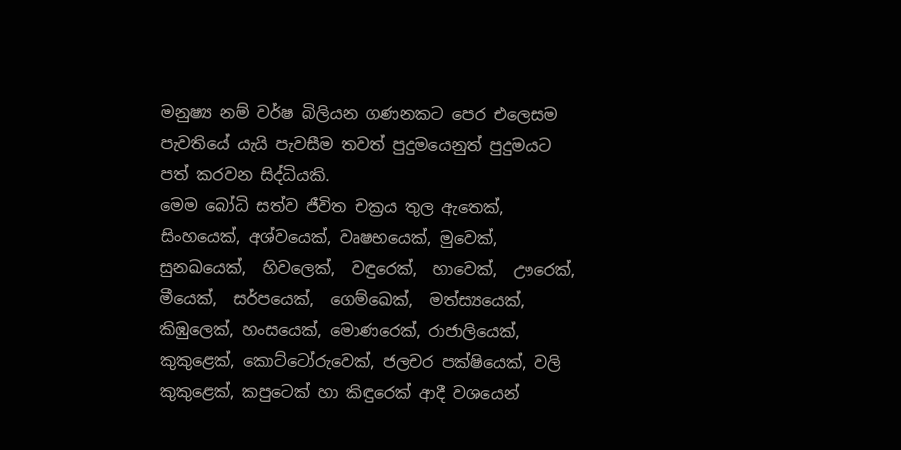මනුෂ්‍ය නම් වර්ෂ බිලියන ගණනකට පෙර එලෙසම පැවතියේ යැයි පැවසීම තවත් පුදුමයෙනුත් පුදුමයට පත් කරවන සිද්ධියකි.
මෙම බෝධි සත්ව ජීවිත චක්‍රය තුල ඇතෙක්, සිංහයෙක්, අශ්වයෙක්, වෘෂභයෙක්, මුවෙක්, සුනඛයෙක්,  හිවලෙක්,  වඳුරෙක්,  හාවෙක්,  ඌරෙක්,  මීයෙක්,  සර්පයෙක්,  ගෙම්ඛෙක්,  මත්ස්‍යයෙක්, කිඹුලෙක්, හංසයෙක්, මොණරෙක්, රාජාලියෙක්, කුකුළෙක්, කොට්ටෝරුවෙක්, ජලචර පක්ෂියෙක්, වලි කුකුළෙක්, කපුටෙක් හා කිඳුරෙක් ආදී වශයෙන්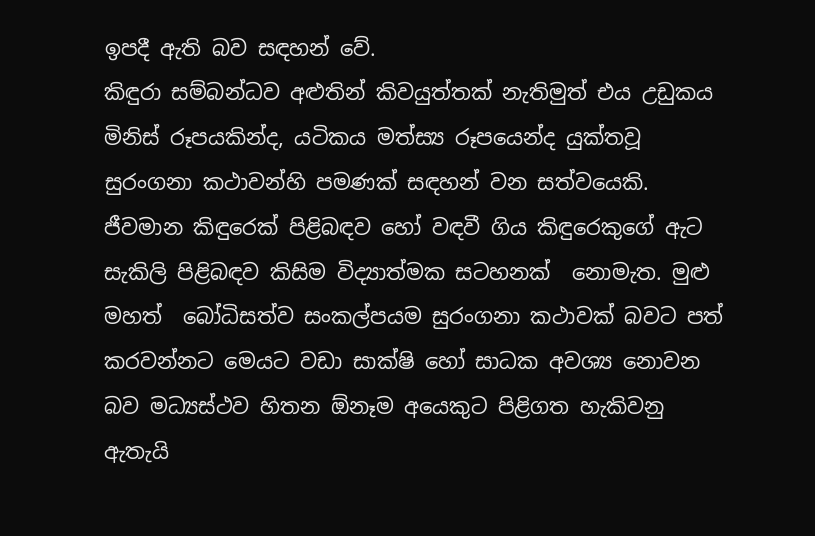ඉපදී ඇති බව සඳහන් වේ.
කිඳුරා සම්බන්ධව අළුතින් කිවයුත්තක් නැතිමුත් එය උඩුකය මිනිස් රූපයකින්ද, යටිකය මත්ස්‍ය රූපයෙන්ද යුක්තවූ සුරංගනා කථාවන්හි පමණක් සඳහන් වන සත්වයෙකි. ජීවමාන කිඳුරෙක් පිළිබඳව හෝ වඳවී ගිය කිඳුරෙකුගේ ඇට සැකිලි පිළිබඳව කිසිම විද්‍යාත්මක සටහනක්  නොමැත. මුළු මහත්  බෝධිසත්ව සංකල්පයම සුරංගනා කථාවක් බවට පත් කරවන්නට මෙයට වඩා සාක්ෂි හෝ සාධක අවශ්‍ය නොවන බව මධ්‍යස්ථව හිතන ඕනෑම අයෙකුට පිළිගත හැකිවනු ඇතැයි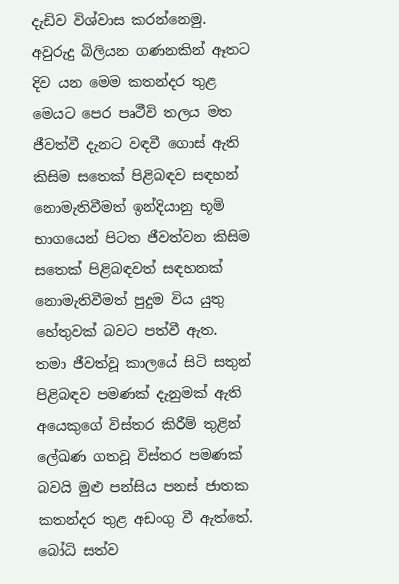දැඩිව විශ්වාස කරන්නෙමු. අවුරුදු බිලියන ගණනකින් ඈතට දිව යන මෙම කතන්දර තුළ මෙයට පෙර පෘථීවි තලය මත ජීවත්වී දැනට වඳවී ගොස් ඇති කිසිම සතෙක් පිළිබඳව සඳහන් නොමැතිවීමත් ඉන්දියානු භූමි භාගයෙන් පිටත ජීවත්වන කිසිම සතෙක් පිළිබඳවත් සඳහනක් නොමැතිවීමත් පුදුම විය යුතු හේතුවක් බවට පත්වී ඇත.
තමා ජීවත්වූ කාලයේ සිටි සතුන් පිළිබඳව පමණක් දැනුමක් ඇති අයෙකුගේ විස්තර කිරීම් තුළින් ලේඛණ ගතවූ විස්තර පමණක් බවයි මුළු පන්සිය පනස් ජාතක කතන්දර තුළ අඩංගු වී ඇත්තේ. බෝධි සත්ව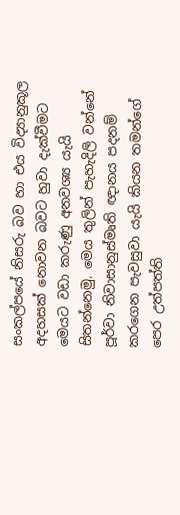සංකල්පයේ නිසරු බව හා එය විද්‍යානුකූල අදහසක් නොවන බවට හුවා දැක්වීමට මෙයට වඩා කරුණු අනවශ්‍ය යැයි සිතන්නෙමු. මෙය තුලින් පැහැදිලි වන්නේ පූර්වා නිවාසානුස්මෘති ඥානය පදනම් කරගෙන පැවසුවා යැයි කියන තමන්ගේ පෙර උත්පත්ති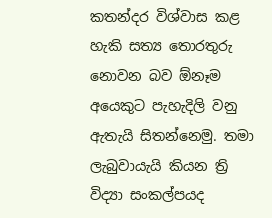කතන්දර විශ්වාස කළ හැකි සත්‍ය තොරතුරු නොවන බව ඕනෑම අයෙකුට පැහැදිලි වනු ඇතැයි සිතන්නෙමු. තමා ලැබුවායැයි කියන ත්‍රි විද්‍යා සංකල්පයද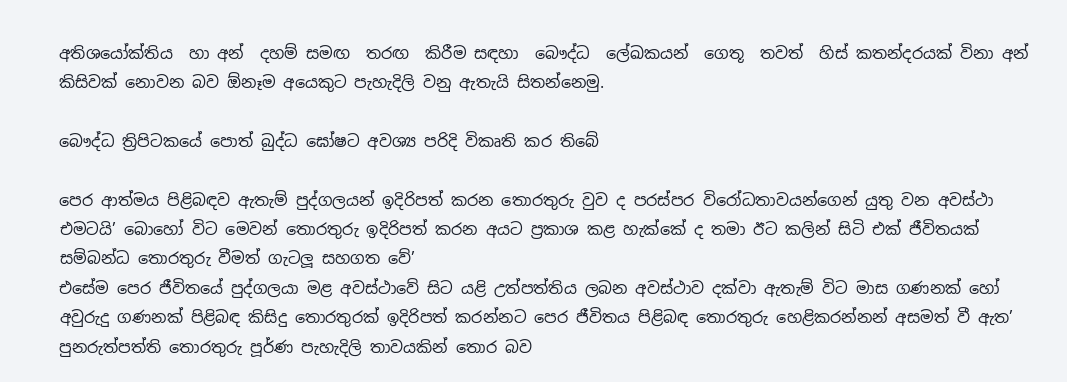අතිශයෝක්තිය  හා අන්  දහම් සමඟ  තරඟ  කිරීම සඳහා  බෞද්ධ  ලේඛකයන්  ගෙතූ  තවත්  හිස් කතන්දරයක් විනා අන් කිසිවක් නොවන බව ඕනෑම අයෙකුට පැහැදිලි වනු ඇතැයි සිතන්නෙමු.

බෞද්ධ ත්‍රිපිටකයේ පොත් බුද්ධ ඝෝෂට අවශ්‍ය පරිදි විකෘති කර තිබේ

පෙර ආත්මය පිළිබඳව ඇතැම් පුද්ගලයන් ඉදිරිපත් කරන තොරතුරු වුව ද පරස්පර විරෝධතාවයන්ගෙන් යුතු වන අවස්ථා එමටයි’ බොහෝ විට මෙවන් තොරතුරු ඉදිරිපත් කරන අයට ප්‍රකාශ කළ හැක්කේ ද තමා ඊට කලින් සිටි එක් ජීවිතයක් සම්බන්ධ තොරතුරු වීමත් ගැටලූ සහගත වේ’
එසේම පෙර ජීවිතයේ පුද්ගලයා මළ අවස්ථාවේ සිට යළි උත්පත්තිය ලබන අවස්ථාව දක්වා ඇතැම් විට මාස ගණනක් හෝ අවුරුදු ගණනක් පිළිබඳ කිසිදු තොරතුරක් ඉදිරිපත් කරන්නට පෙර ජීවිතය පිළිබඳ තොරතුරු හෙළිකරන්නන් අසමත් වී ඇත’ පුනරුත්පත්ති තොරතුරු පූර්ණ පැහැදිලි තාවයකින් තොර බව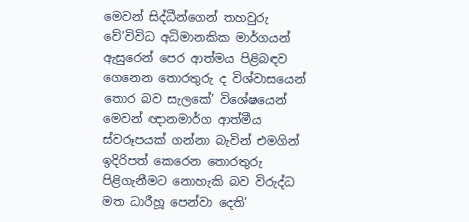මෙවන් සිද්ධීන්ගෙන් තහවුරු වේ’විවිධ අධිමානකික මාර්ගයන් ඇසුරෙන් පෙර ආත්මය පිළිබඳව ගෙනෙන තොරතුරු ද විශ්වාසයෙන් තොර බව සැලකේ’ විශේෂයෙන් මෙවන් ඥානමාර්ග ආත්මීය ස්වරූපයක් ගන්නා බැවින් එමගින් ඉදිරිපත් කෙරෙන තොරතුරු පිළිගැනීමට නොහැකි බව විරුද්ධ මත ධාරීහූ පෙන්වා දෙති’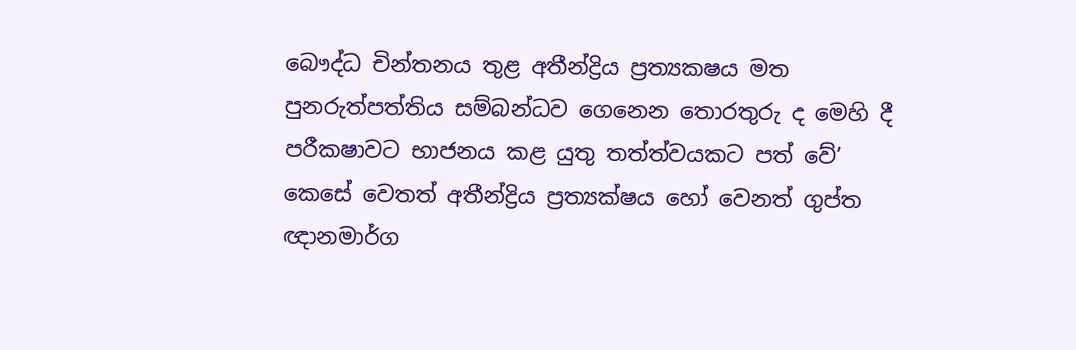බෞද්ධ චින්තනය තුළ අතීන්ද්‍රිය ප්‍රත්‍යක‍ෂය මත පුනරුත්පත්තිය සම්බන්ධව ගෙනෙන තොරතුරු ද මෙහි දී පරීක‍ෂාවට භාජනය කළ යුතු තත්ත්වයකට පත් වේ’ කෙසේ වෙතත් අතීන්ද්‍රිය ප්‍රත්‍යක්ෂය හෝ වෙනත් ගුප්ත ඥානමාර්ග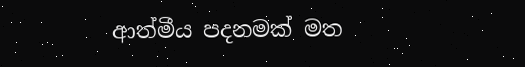ආත්මීය පදනමක් මත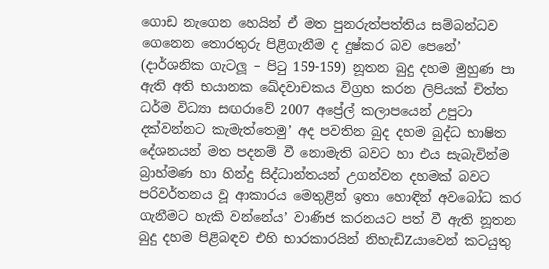ගොඩ නැගෙන හෙයින් ඒ මත පුනරුත්පත්තිය සම්බන්ධව ගෙනෙන තොරතුරු පිළිගැනීම ද දුෂ්කර බව පෙනේ’
(දාර්ශනික ගැටලූ – පිටු 159-159) නූතන බුදු දහම මුහුණ පා ඇති අති භයානක ඛේදවාචකය විග්‍රහ කරන ලිපියක් චිත්ත ධර්ම විධ්‍යා සඟරාවේ 2007 අප්‍රේල් කලාපයෙන් උපුටා දක්වන්නට කැමැත්තෙමු’ අද පවතින බුද දහම බුද්ධ භාෂිත දේශනයන් මත පදනම් වී නොමැති බවට හා එය සැබැවින්ම බ්‍රාහ්මණ හා හින්දු සිද්ධාන්තයන් උගන්වන දහමක් බවට පරිවර්තනය වූ ආකාරය මෙතුළින් ඉතා හොඳින් අවබෝධ කර ගැනීමට හැකි වන්නේය’ වාණිජ කරනයට පත් වී ඇති නූතන බුදු දහම පිළිබඳව එහි භාරකාරයින් නිහැඩිZයාවෙන් කටයුතු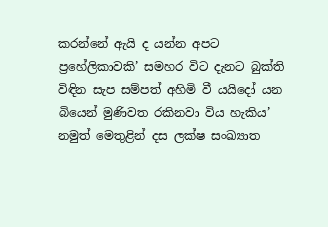කරන්නේ ඇයි ද යන්න අපට ප්‍රහේලිකාවකි’ සමහර විට දැනට බුක්ති විඳින සැප සම්පත් අහිමි වී යයිදෝ යන බියෙන් මුණිවත රකිනවා විය හැකිය’ නමුත් මෙතුළින් දස ලක්ෂ සංඛ්‍යාත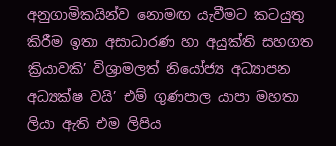අනුගාමිකයින්ව නොමඟ යැවීමට කටයුතු කිරීම ඉතා අසාධාරණ හා අයුක්ති සහගත ක්‍රියාවකි’ විශ්‍රාමලත් නියෝජ්‍ය අධ්‍යාපන අධ්‍යක්ෂ වයි’ එම් ගුණපාල යාපා මහතා ලියා ඇති එම ලිපිය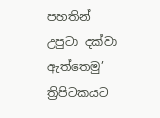පහතින් උපුටා දක්වා ඇත්තෙමු’
ත්‍රිපිටකයට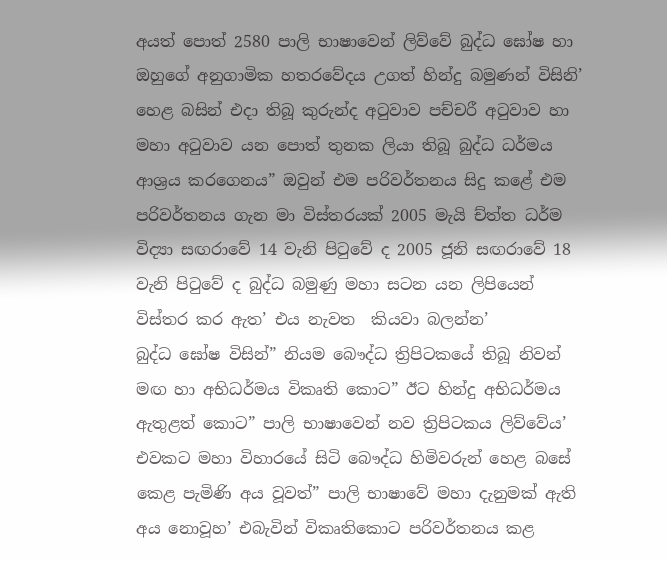අයත් පොත් 2580 පාලි භාෂාවෙන් ලිව්වේ බුද්ධ ඝෝෂ හා ඔහුගේ අනුගාමික හතරවේදය උගත් හින්දු බමුණන් විසිනි’ හෙළ බසින් එදා තිබූ කුරුන්ද අටුවාව පච්චරී අටුවාව හා මහා අටුවාව යන පොත් තුනක ලියා තිබූ බුද්ධ ධර්මය ආශ්‍රය කරගෙනය” ඔවුන් එම පරිවර්තනය සිදු කළේ එම පරිවර්තනය ගැන මා විස්තරයක් 2005 මැයි ච්ත්ත ධර්ම විද්‍යා සඟරාවේ 14 වැනි පිටුවේ ද 2005 ජූනි සඟරාවේ 18 වැනි පිටුවේ ද බුද්ධ බමුණු මහා සටන යන ලිපියෙන් විස්තර කර ඇත’ එය නැවත  කියවා බලන්න’
බුද්ධ ඝෝෂ විසින්” නියම බෞද්ධ ත්‍රිපිටකයේ තිබූ නිවන් මඟ හා අභිධර්මය විකෘති කොට” ඊට හින්දු අභිධර්මය ඇතුළත් කොට” පාලි භාෂාවෙන් නව ත්‍රිපිටකය ලිව්වේය’ එවකට මහා විහාරයේ සිටි බෞද්ධ හිමිවරුන් හෙළ බසේ කෙළ පැමිණි අය වූවත්” පාලි භාෂාවේ මහා දැනුමක් ඇති අය නොවූහ’ එබැවින් විකෘතිකොට පරිවර්තනය කළ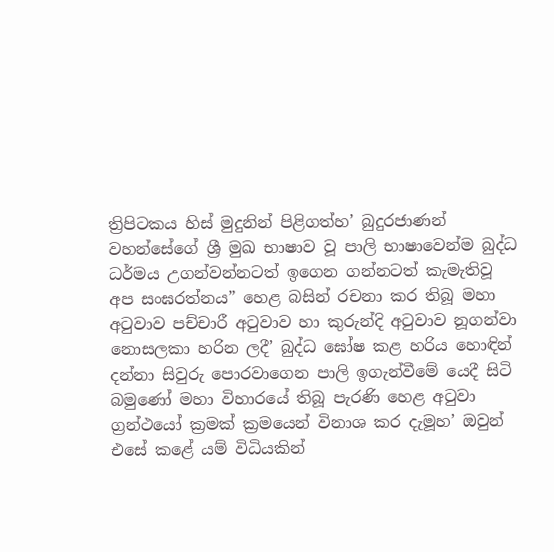ත්‍රිපිටකය හිස් මුදුනින් පිළිගත්හ’ බුදුරජාණන් වහන්සේගේ ශ්‍රී මුඛ භාෂාව වූ පාලි භාෂාවෙන්ම බුද්ධ ධර්මය උගන්වන්නටත් ඉගෙන ගන්නටත් කැමැතිවූ අප සංඝරත්නය” හෙළ බසින් රචනා කර තිබූ මහා අටුවාව පච්චාරී අටුවාව හා කුරුන්දි අටුවාව නූගන්වා නොසලකා හරින ලදී’ බුද්ධ ඝෝෂ කළ හරිය හොඳින් දන්නා සිවුරු පොරවාගෙන පාලි ඉගැන්වීමේ යෙදී සිටි බමුණෝ මහා විහාරයේ තිබූ පැරණි හෙළ අටුවා ග්‍රන්ථයෝ ක්‍රමක් ක්‍රමයෙන් විනාශ කර දැමූහ’ ඔවුන් එසේ කළේ යම් විධියකින්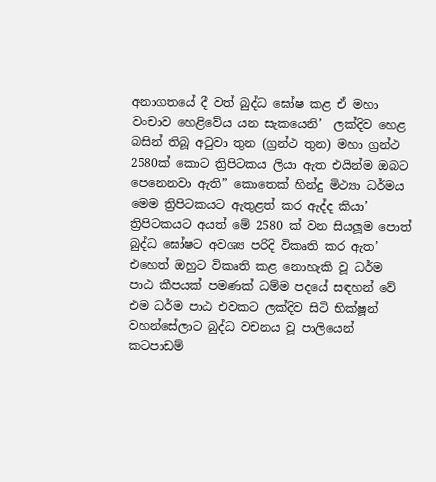අනාගතයේ දී වත් බුද්ධ ඝෝෂ කළ ඒ මහා වංචාව හෙළිවේය යන සැකයෙනි’  ලක්දිව හෙළ බසින් තිබූ අටුවා තුන (ග්‍රන්ථ තුන) මහා ග්‍රන්ථ 2580ක් කොට ත්‍රිපිටකය ලියා ඇත එයින්ම ඔබට පෙනෙනවා ඇති” කොතෙක් හින්දු මිථ්‍යා ධර්මය මෙම ත්‍රිපිටකයට ඇතුළත් කර ඇද්ද කියා’
ත්‍රිපිටකයට අයත් මේ 2580 ක් වන සියලූම පොත් බුද්ධ ඝෝෂට අවශ්‍ය පරිදි විකෘති කර ඇත’ එහෙත් ඔහුට විකෘති කළ නොහැකි වූ ධර්ම පාඨ කීපයක් පමණක් ධම්ම පදයේ සඳහන් වේ එම ධර්ම පාඨ එවකට ලක්දිව සිටි භික්ෂූන් වහන්සේලාට බුද්ධ වචනය වූ පාලියෙන් කටපාඩම්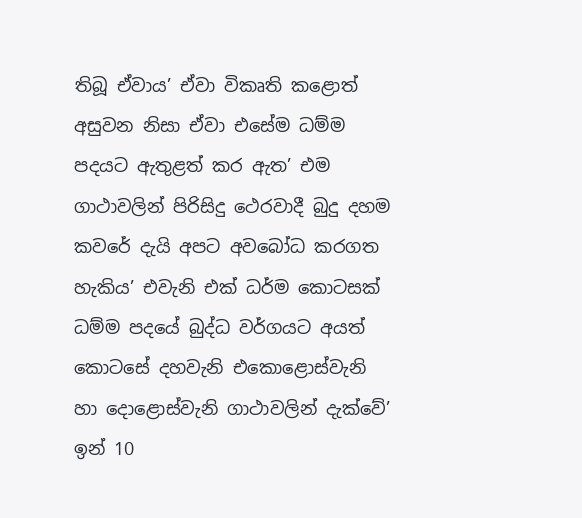තිබූ ඒවාය’ ඒවා විකෘති කළොත් අසුවන නිසා ඒවා එසේම ධම්ම පදයට ඇතුළත් කර ඇත’ එම ගාථාවලින් පිරිසිදු ථෙරවාදී බුදු දහම කවරේ දැයි අපට අවබෝධ කරගත හැකිය’ එවැනි එක් ධර්ම කොටසක් ධම්ම පදයේ බුද්ධ වර්ගයට අයත් කොටසේ දහවැනි එකොළොස්වැනි හා දොළොස්වැනි ගාථාවලින් දැක්වේ’ ඉන් 10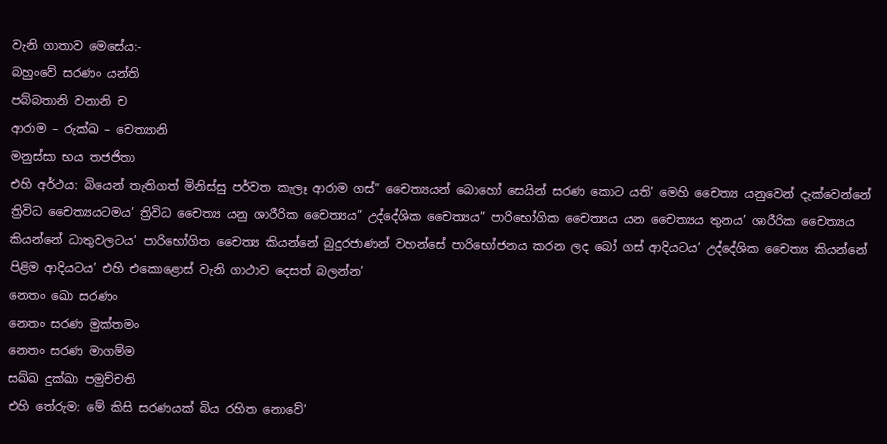වැනි ගාතාව මෙසේය:-
බහුංවේ සරණං යන්ති
පබ්බතානි වනානි ච
ආරාම – රුක්ඛ – චෙත්‍යානි
මනුස්සා භය තජජිතා
එහි අර්ථය: බියෙන් තැතිගත් මිනිස්සු පර්වත කැලෑ ආරාම ගස්” චෛත්‍යයන් බොහෝ සෙයින් සරණ කොට යති’ මෙහි චෛත්‍ය යනුවෙන් දැක්වෙන්නේ ත්‍රිවිධ චෛත්‍යයටමය’ ත්‍රිවිධ චෛත්‍ය යනු ශාරීරික චෛත්‍යය” උද්දේශික චෛත්‍යය” පාරිභෝගික චෛත්‍යය යන චෛත්‍යය තුනය’ ශාරීරික චෛත්‍යය කියන්නේ ධාතුවලටය’ පාරිභෝගිත චෛත්‍ය කියන්නේ බුදුරජාණන් වහන්සේ පාරිභෝජනය කරන ලද බෝ ගස් ආදියටය’ උද්දේශික චෛත්‍ය කියන්නේ පිළිම ආදියටය’ එහි එකොළොස් වැනි ගාථාව දෙසත් බලන්න’
නෙතං ඛො සරණං
නෙතං සරණ මුක්තමං
නෙතං සරණ මාගම්ම
සඛ්ඛ දුක්ඛා පමුච්චති
එහි තේරුම: මේ කිසි සරණයක් බිය රහිත නොවේ’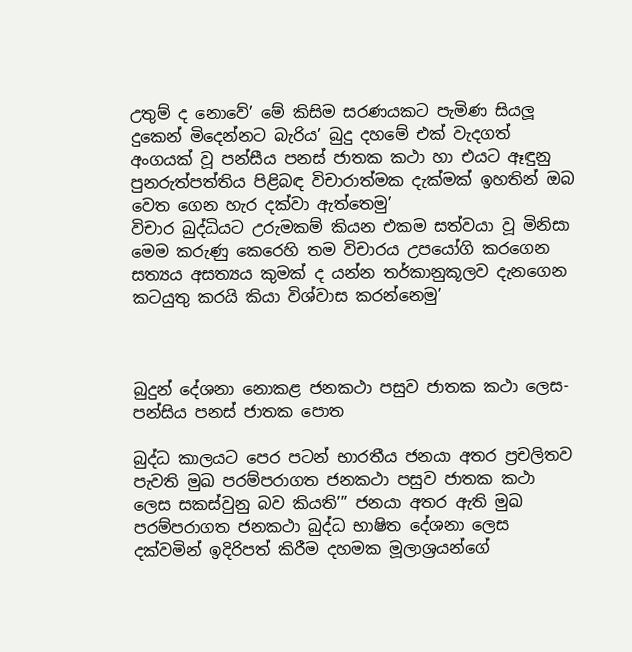උතුම් ද නොවේ’ මේ කිසිම සරණයකට පැමිණ සියලූ දුකෙන් මිදෙන්නට බැරිය’ බුදු දහමේ එක් වැදගත් අංගයක් වූ පන්සීය පනස් ජාතක කථා හා එයට ඈඳුනු පුනරුත්පත්තිය පිළිබඳ විචාරාත්මක දැක්මක් ඉහතින් ඔබ වෙත ගෙන හැර දක්වා ඇත්තෙමු’
විචාර බුද්ධියට උරුමකම් කියන එකම සත්වයා වූ මිනිසා මෙම කරුණු කෙරෙහි තම විචාරය උපයෝගි කරගෙන සත්‍යය අසත්‍යය කුමක් ද යන්න තර්කානුකූලව දැනගෙන කටයුතු කරයි කියා විශ්වාස කරන්නෙමු’



බුදුන් දේශනා නොකළ ජනකථා පසුව ජාතක කථා ලෙස-පන්සිය පනස් ජාතක පොත

බුද්ධ කාලයට පෙර පටන් භාරතීය ජනයා අතර ප්‍රචලිතව පැවති මුඛ පරම්පරාගත ජනකථා පසුව ජාතක කථා ලෙස සකස්වුනු බව කියති’” ජනයා අතර ඇති මුඛ පරම්පරාගත ජනකථා බුද්ධ භාෂිත දේශනා ලෙස දක්වමින් ඉදිරිපත් කිරීම දහමක මූලාශ්‍රයන්ගේ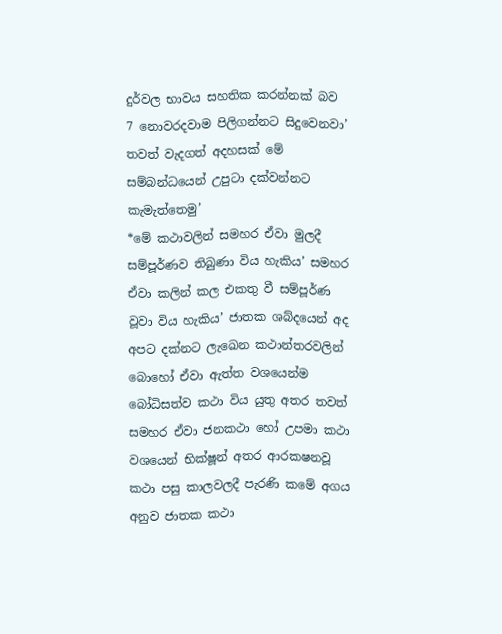දුර්වල භාවය සහතික කරන්නක් බව 7 නොවරදවාම පිලිගන්නට සිදුවෙනවා’ තවත් වැදගත් අදහසක් මේ සම්බන්ධයෙන් උපුටා දක්වන්නට කැමැත්තෙමු’
*මේ කථාවලින් සමහර ඒවා මුලදී සම්පූර්ණව තිබුණා විය හැකිය’ සමහර ඒවා කලින් කල එකතු වී සම්පූර්ණ වූවා විය හැකිය’ ජාතක ශබ්දයෙන් අද අපට දක්නට ලැඛෙන කථාන්තරවලින් බොහෝ ඒවා ඇත්ත වශයෙන්ම බෝධිසත්ව කථා විය යුතු අතර තවත් සමහර ඒවා ජනකථා හෝ උපමා කථා වශයෙන් භික්ෂූන් අතර ආරක‍ෂනවූ කථා පසු කාලවලදී පැරණි කමේ අගය අනුව ජාතක කථා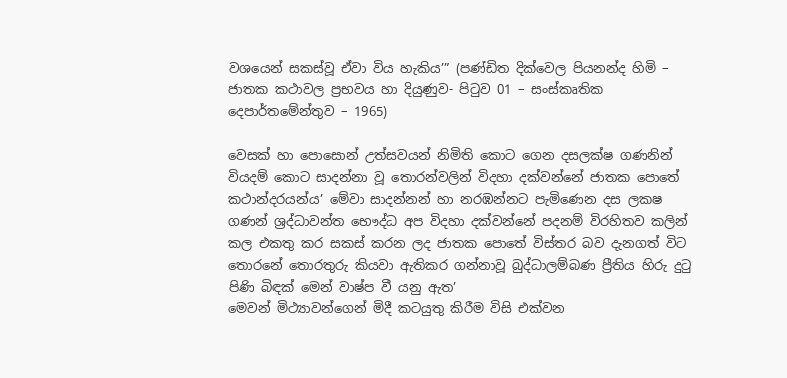වශයෙන් සකස්වූ ඒවා විය හැකිය’” (පණ්ඩිත දික්වෙල පියනන්ද හිමි – ජාතක කථාවල ප්‍රභවය හා දියුණුව- පිටුව 01 – සංස්කෘතික දෙපාර්තමේන්තුව – 1965)

වෙසක් හා පොසොන් උත්සවයන් නිමිති කොට ගෙන දසලක්ෂ ගණනින් වියදම් කොට සාදන්නා වූ තොරන්වලින් විදහා දක්වන්නේ ජාතක පොතේ කථාන්දරයන්ය’ මේවා සාදන්නන් හා නරඹන්නට පැමිණෙන දස ලක‍ෂ ගණන් ශ්‍රද්ධාවන්ත භෞද්ධ අප විදහා දක්වන්නේ පදනම් විරහිතව කලින් කල එකතු කර සකස් කරන ලද ජාතක පොතේ විස්තර බව දැනගත් විට තොරනේ තොරතුරු කියවා ඇතිකර ගන්නාවූ බුද්ධාලම්බණ ප්‍රීතිය හිරු දුටු පිණි බිඳක් මෙන් වාෂ්ප වී යනු ඇත’
මෙවන් මිථ්‍යාවන්ගෙන් මිදී කටයුතු කිරීම විසි එක්වන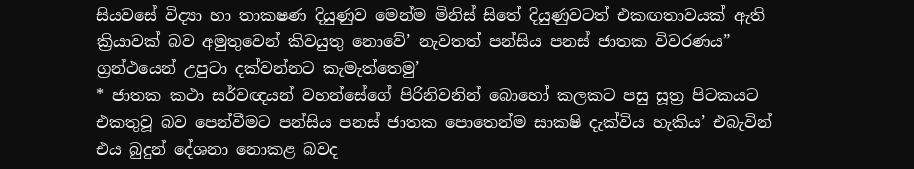සියවසේ විද්‍යා හා තාක‍ෂණ දියුණුව මෙන්ම මිනිස් සිතේ දියුණුවටත් එකඟතාවයක් ඇති ක්‍රියාවක් බව අමුතුවෙන් කිවයුතු නොවේ’ නැවතත් පන්සිය පනස් ජාතක විවරණය” ග්‍රන්ථයෙන් උපුටා දක්වන්නට කැමැත්තෙමු’
* ජාතක කථා සර්වඥයන් වහන්සේගේ පිරිනිවනින් බොහෝ කලකට පසු සූත්‍ර පිටකයට එකතුවූ බව පෙන්වීමට පන්සිය පනස් ජාතක පොතෙන්ම සාක‍ෂි දැක්විය හැකිය’ එබැවින් එය බුදුන් දේශනා නොකළ බවද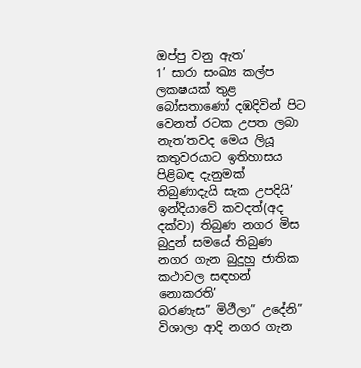ඔප්පු වනු ඇත’
1’ සාරා සංඛ්‍ය කල්ප ලක‍ෂයක් තුළ බෝසතාණෝ දඹදිවින් පිට වෙනත් රටක උපත ලබා නැත’තවද මෙය ලියූ කතුවරයාට ඉතිහාසය පිළිබඳ දැනුමක් තිබුණාදැයි සැක උපදියි’ ඉන්දියාවේ කවදත්(අද දක්වා) තිබුණ නගර මිස බුදුන් සමයේ තිබුණ නගර ගැන බුදුහු ජාතික කථාවල සඳහන් නොකරති’
බරණැස” මිථීලා” උදේනි” විශාලා ආදි නගර ගැන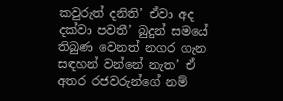කවුරුත් දනිති’ ඒවා අද දක්වා පවතී’ බුදුන් සමයේ තිබුණ වෙනත් නගර ගැන සඳහන් වන්නේ නැත’ ඒ අතර රජවරුන්ගේ නම්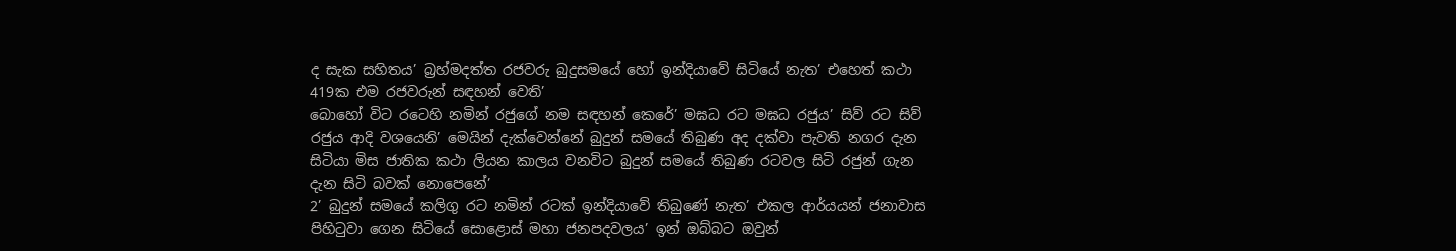ද සැක සහිතය’ බ්‍රහ්මදත්ත රජවරු බුදුසමයේ හෝ ඉන්දියාවේ සිටියේ නැත’ එහෙත් කථා 419ක එම රජවරුන් සඳහන් වෙති’
බොහෝ විට රටෙහි නමින් රජුගේ නම සඳහන් කෙරේ’ මඝධ රට මඝධ රජුය’ සිව් රට සිව් රජුය ආදි වශයෙනි’ මෙයින් දැක්වෙන්නේ බුදුන් සමයේ තිබුණ අද දක්වා පැවති නගර දැන සිටියා මිස ජාතික කථා ලියන කාලය වනවිට බුදුන් සමයේ තිබුණ රටවල සිටි රජුන් ගැන දැන සිටි බවක් නොපෙනේ’
2’ බුදුන් සමයේ කලිගු රට නමින් රටක් ඉන්දියාවේ තිබුණේ නැත’ එකල ආර්යයන් ජනාවාස පිහිටුවා ගෙන සිටියේ සොළොස් මහා ජනපදවලය’ ඉන් ඔබ්බට ඔවුන්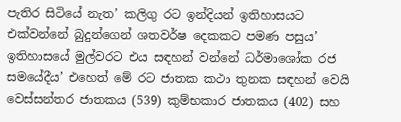පැතිර සිටියේ නැත’ කලිගු රට ඉන්දියන් ඉතිහාසයට එක්වන්නේ බුදුන්ගෙන් ශතවර්ෂ දෙකකට පමණ පසුය’ ඉතිහාසයේ මුල්වරට එය සඳහන් වන්නේ ධර්මාශෝක රජ සමයේදීය’ එහෙත් මේ රට ජාතක කථා තුනක සඳහන් වෙයි
වෙස්සන්තර ජාතකය (539) කුම්භකාර ජාතකය (402) සහ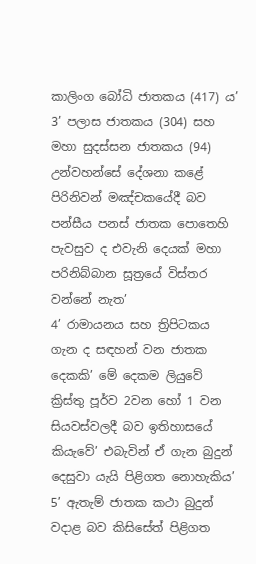කාලිංග බෝධි ජාතකය (417) ය’
3’ පලාස ජාතකය (304) සහ මහා සුදස්සන ජාතකය (94) උන්වහන්සේ දේශනා කළේ පිරිනිවන් මඤ්චකයේදී බව පන්සීය පනස් ජාතක පොතෙහි පැවසුව ද එවැනි දෙයක් මහා පරිනිබ්බාන සූත්‍රයේ විස්තර වන්නේ නැත’
4’ රාමායනය සහ ත්‍රිපිටකය ගැන ද සඳහන් වන ජාතක දෙකකි’ මේ දෙකම ලියුවේ ක්‍රිස්තු පූර්ව 2වන හෝ 1 වන සියවස්වලදී බව ඉතිහාසයේ කියැවේ’ එබැවින් ඒ ගැන බුදුන් දෙසුවා යැයි පිළිගත නොහැකිය’
5’ ඇතැම් ජාතක කථා බුදුන් වදාළ බව කිසිසේත් පිළිගත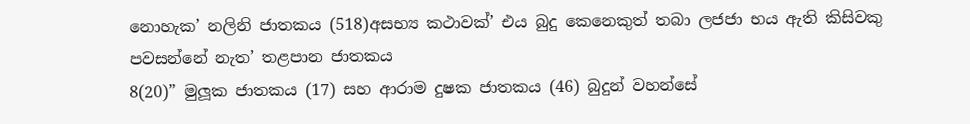නොහැක’ නලිනි ජාතකය (518)අසභ්‍ය කථාවක්’ එය බුදු කෙනෙකුත් තබා ලජජා භය ඇති කිසිවකු පවසන්නේ නැත’ තළපාන ජාතකය
8(20)” මුලූක ජාතකය (17) සහ ආරාම දුෂක ජාතකය (46) බුදුන් වහන්සේ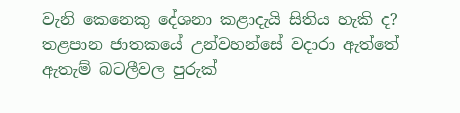වැනි කෙනෙකු දේශනා කළාදැයි සිතිය හැකි ද? තළපාන ජාතකයේ උන්වහන්සේ වදාරා ඇත්තේ ඇතැම් බටලීවල පුරුක්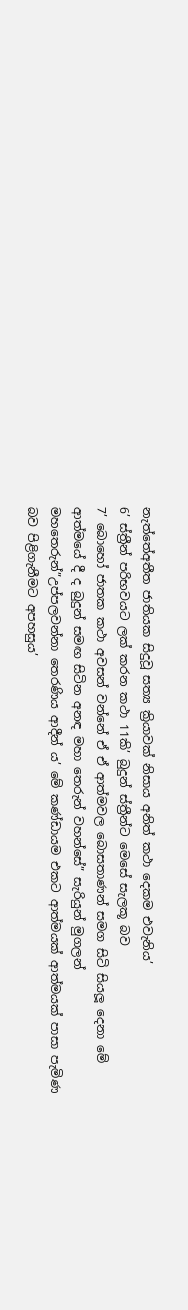නැත්තේඅතීත ජාතියක සිදුවූ සත්‍ය ක්‍රියාවක් නිසාය අනිත් කථා දෙකම එවැනිය’
6’ ස්ත්‍රීන් පරිභවයට ලක් කරන කථා 11කි’ බුදුන් ස්ත්‍රීන්ට මෙසේ සැලකූ බව
7’ බොහෝ ජාතක කථා අවසන් වන්නේ ඒ ඒ ආත්මවල බොසතාණන් සමග සිටි සියලූ දෙනා මේ ආත්මයේ දී ද බුදුන් සමඟ සිටින අනඳ මහා තෙරුන් වහන්සේ” සැරියුන් මුගලන් මහතෙරුන්”උප්පලවන්නා තෙරණිය ආදීන් ය’ මේ කණ්ඩායම එකට ආත්මයක් ආත්මයක් පාසා පැමිණ බව පිළිගැනීමට අපහසුය’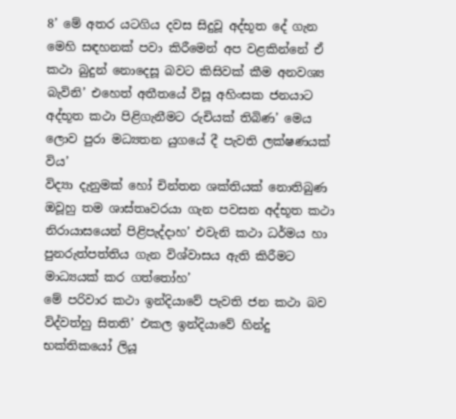8’ මේ අතර යටගිය දවස සිදුවූ අද්භූත දේ ගැන මෙහි සඳහනක් පවා කිරීමෙන් අප වළකින්නේ ඒ කථා බුදුන් නොදෙසූ බවට කිසිවක් කීම අනවශ්‍ය බැවිනි’ එහෙත් අතීතයේ විසූ අහිංසක ජනයාට අද්භූත කථා පිළිගැනීමට රුචියක් තිබිණ’ මෙය ලොව පුරා මධ්‍යතන යුගයේ දී පැවති ලක්ෂණයක් විය’
විද්‍යා දැනුමක් හෝ චින්තන ශක්තියක් නොතිබුණ ඔවූහු තම ශාස්තෘවරයා ගැන පවසන අද්භූත කථා නිරායාසයෙන් පිළිපැද්දාහ’ එවැනි කථා ධර්මය හා පුනරුත්පත්තිය ගැන විශ්වාසය ඇති කිරීමට මාධ්‍යයක් කර ගත්තෝහ’
මේ පරිවාර කථා ඉන්දියාවේ පැවති ජන කථා බව විද්වත්හු සිතති’ එකල ඉන්දියාවේ හින්දු භක්තිකයෝ ලියූ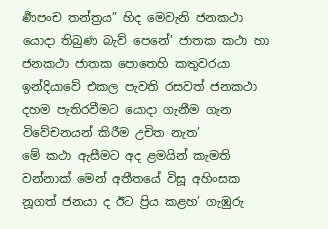ර්‍ණපංච තන්ත්‍රය” හිද මෙවැනි ජනකථා යොදා තිබුණ බැව් පෙනේ’ ජාතක කථා හා ජනකථා ජාතක පොතෙහි කතුවරයා ඉන්දියාවේ එකල පැවති රසවත් ජනකථා දහම පැතිරවීමට යොදා ගැනීම ගැන විවේචනයන් කිරීම උචිත නැත’
මේ කථා ඇසීමට අද ළමයින් කැමති වන්නාක් මෙන් අතීතයේ විසූ අහිංසක නූගත් ජනයා ද ඊට ප්‍රිය කළහ’ ගැඹුරු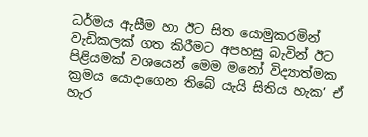ධර්මය ඇසීම හා ඊට සිත යොමුකරමින් වැඩිකලක් ගත කිරීමට අපහසු බැවින් ඊට පිළියමක් වශයෙන් මෙම මනෝ විද්‍යාත්මක ක්‍රමය යොදාගෙන තිබේ යැයි සිතිය හැක’ ඒ හැර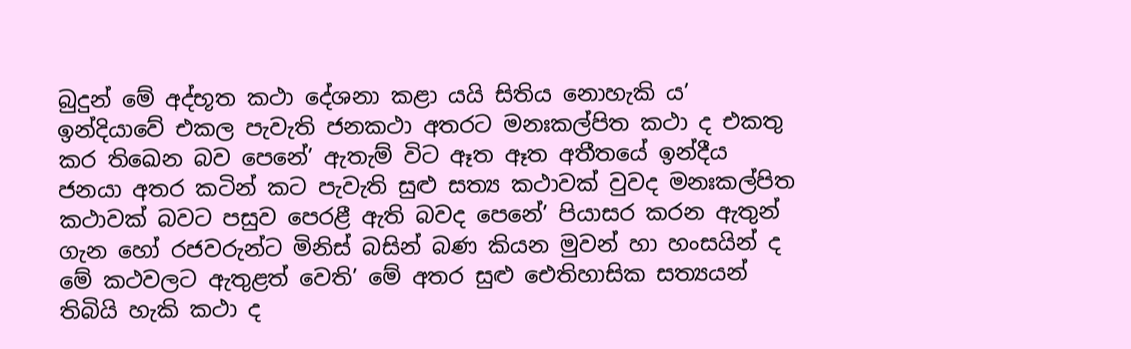බුදුන් මේ අද්භූත කථා දේශනා කළා යයි සිතිය නොහැකි ය’ ඉන්දියාවේ එකල පැවැති ජනකථා අතරට මනඃකල්පිත කථා ද එකතු කර තිඛෙන බව පෙනේ’ ඇතැම් විට ඈත ඈත අතීතයේ ඉන්දීය ජනයා අතර කටින් කට පැවැති සුළු සත්‍ය කථාවක් වුවද මනඃකල්පිත කථාවක් බවට පසුව පෙරළී ඇති බවද පෙනේ’ පියාසර කරන ඇතුන් ගැන හෝ රජවරුන්ට මිනිස් බසින් බණ කියන මුවන් හා හංසයින් ද මේ කථවලට ඇතුළත් වෙති’ මේ අතර සුළු ඓතිහාසික සත්‍යයන් තිබියි හැකි කථා ද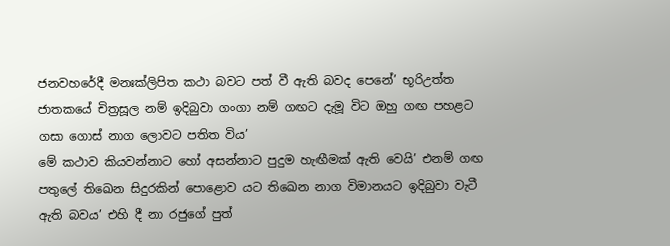ජනවහරේදී මනඃක්ලිපිත කථා බවට පත් වී ඇති බවද පෙනේ’ භූරිඋත්ත ජාතකයේ චිත්‍රසූල නම් ඉදිබුවා ගංගා නම් ගඟට දැමූ විට ඔහු ගඟ පහළට ගසා ගොස් නාග ලොවට පතිත විය’
මේ කථාව කියවන්නාට හෝ අසන්නාට පුදුම හැඟීමක් ඇති වෙයි’ එනම් ගඟ පතුලේ තිඛෙන සිදුරකින් පොළොව යට තිඛෙන නාග විමානයට ඉදිබුවා වැටී ඇති බවය’ එහි දී නා රජුගේ පුත්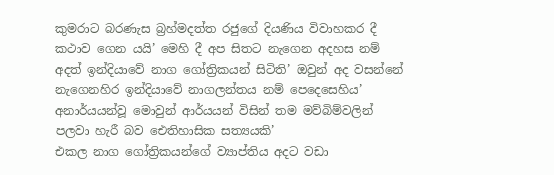කුමරාට බරණැස බ්‍රහ්මදත්ත රජුගේ දියණිය විවාහකර දී කථාව ගෙන යයි’ මෙහි දී අප සිතට නැගෙන අදහස නම් අදත් ඉන්දියාවේ නාග ගෝත්‍රිකයන් සිටිති’ ඔවුන් අද වසන්නේ නැගෙනහිර ඉන්දියාවේ නාගලන්තය නම් පෙදෙසෙහිය’ අනාර්යයන්වූ මොවුන් ආර්යයන් විසින් තම මව්බිම්වලින් පලවා හැරී බව ඓතිහාසික සත්‍යයකි’
එකල නාග ගෝත්‍රිකයන්ගේ ව්‍යාප්තිය අදට වඩා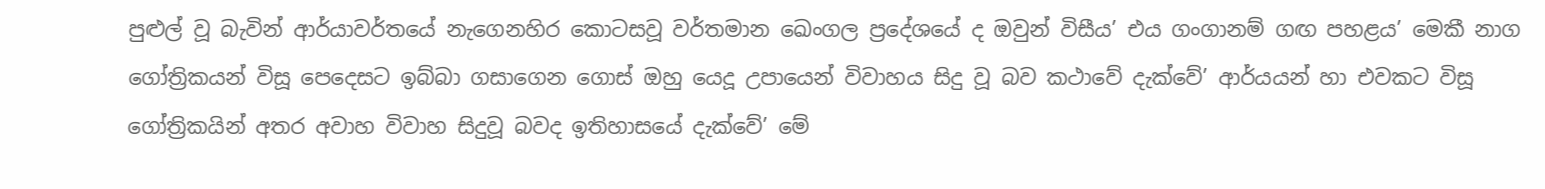පුළුල් වූ බැවින් ආර්යාවර්තයේ නැගෙනහිර කොටසවූ වර්තමාන ඛෙංගල ප්‍රදේශයේ ද ඔවුන් විසීය’ එය ගංගානම් ගඟ පහළය’ මෙකී නාග ගෝත්‍රිකයන් විසූ පෙදෙසට ඉබ්බා ගසාගෙන ගොස් ඔහු යෙදූ උපායෙන් විවාහය සිදු වූ බව කථාවේ දැක්වේ’ ආර්යයන් හා එවකට විසූ ගෝත්‍රිකයින් අතර අවාහ විවාහ සිදුවූ බවද ඉතිහාසයේ දැක්වේ’ මේ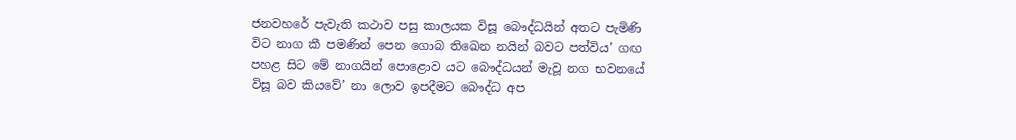ජනවහරේ පැවැති කථාව පසු කාලයක විසූ බෞද්ධයින් අතට පැමිණි විට නාග කී පමණින් පෙන ගොබ තිඛෙන නයින් බවට පත්විය’ ගඟ පහළ සිට මේ නාගයින් පොළොව යට බෞද්ධයන් මැවූ නග භවනයේ විසූ බව කියවේ’ නා ලොව ඉපදීමට බෞද්ධ අප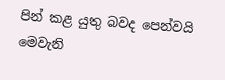පින් කළ යුතු බවද පෙන්වයි
මෙවැනි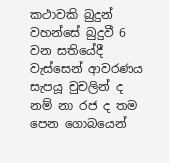කථාවකි බුදුන් වහන්සේ බුදුවී 6 වන සතියේදී වැස්සෙන් ආවරණය සැපයූ චුචලින් ද නම් නා රජ ද තම පෙන ගොබයෙන්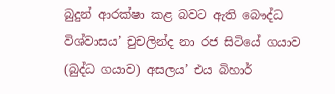බුදුන් ආරක්ෂා කළ බවට ඇති බෞද්ධ විශ්වාසය’ චුචලින්ද නා රජ සිටියේ ගයාව (බුද්ධ ගයාව) අසලය’ එය බිහාර්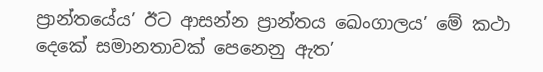ප්‍රාන්තයේය’ ඊට ආසන්න ප්‍රාන්තය ඛෙංගාලය’ මේ කථා දෙකේ සමානතාවක් පෙනෙනු ඇත’